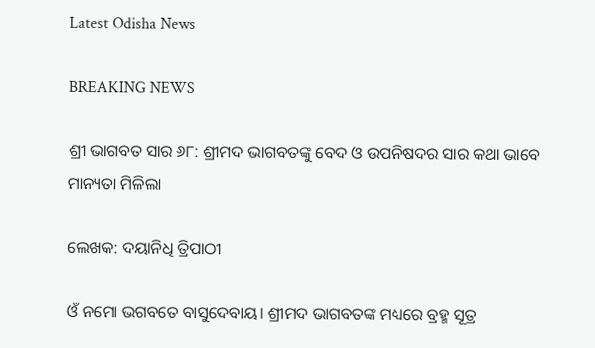Latest Odisha News

BREAKING NEWS

ଶ୍ରୀ ଭାଗବତ ସାର ୬୮: ଶ୍ରୀମଦ ଭାଗବତଙ୍କୁ ବେଦ ଓ ଉପନିଷଦର ସାର କଥା ଭାବେ ମାନ୍ୟତା ମିଳିଲା

ଲେଖକ: ଦୟାନିଧି ତ୍ରିପାଠୀ

ଓଁ ନମୋ ଭଗବତେ ବାସୁଦେବାୟ। ଶ୍ରୀମଦ ଭାଗବତଙ୍କ ମଧ୍ୟରେ ବ୍ରହ୍ମ ସୂତ୍ର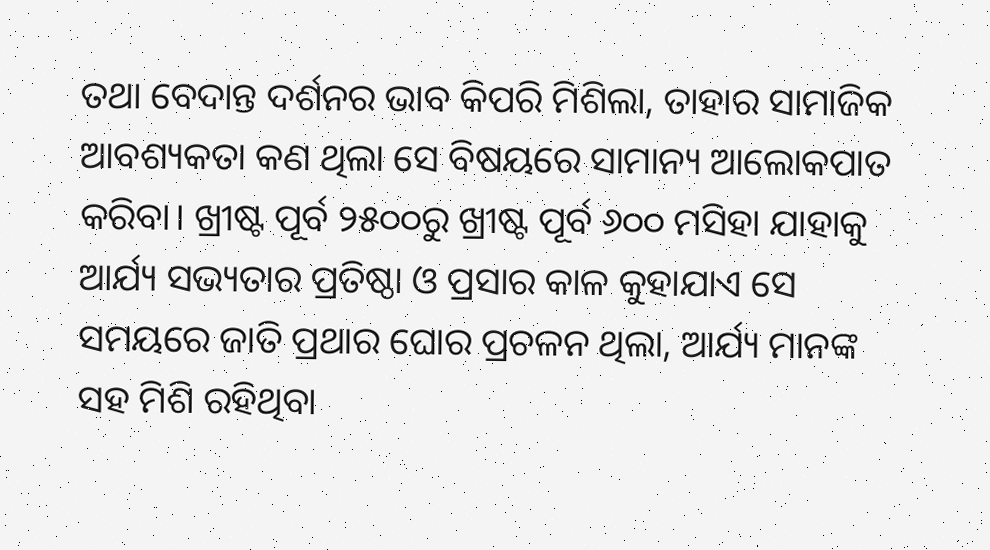ତଥା ବେଦାନ୍ତ ଦର୍ଶନର ଭାବ କିପରି ମିଶିଲା, ତାହାର ସାମାଜିକ ଆବଶ୍ୟକତା କଣ ଥିଲା ସେ ବିଷୟରେ ସାମାନ୍ୟ ଆଲୋକପାତ କରିବା। ଖ୍ରୀଷ୍ଟ ପୂର୍ବ ୨୫୦୦ରୁ ଖ୍ରୀଷ୍ଟ ପୂର୍ବ ୬୦୦ ମସିହା ଯାହାକୁ ଆର୍ଯ୍ୟ ସଭ୍ୟତାର ପ୍ରତିଷ୍ଠା ଓ ପ୍ରସାର କାଳ କୁହାଯାଏ ସେ ସମୟରେ ଜାତି ପ୍ରଥାର ଘୋର ପ୍ରଚଳନ ଥିଲା, ଆର୍ଯ୍ୟ ମାନଙ୍କ ସହ ମିଶି ରହିଥିବା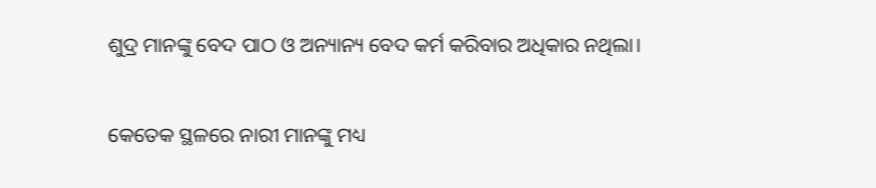ଶୁଦ୍ର ମାନଙ୍କୁ ବେଦ ପାଠ ଓ ଅନ୍ୟାନ୍ୟ ବେଦ କର୍ମ କରିବାର ଅଧିକାର ନଥିଲା।

କେତେକ ସ୍ଥଳରେ ନାରୀ ମାନଙ୍କୁ ମଧ୍ୟ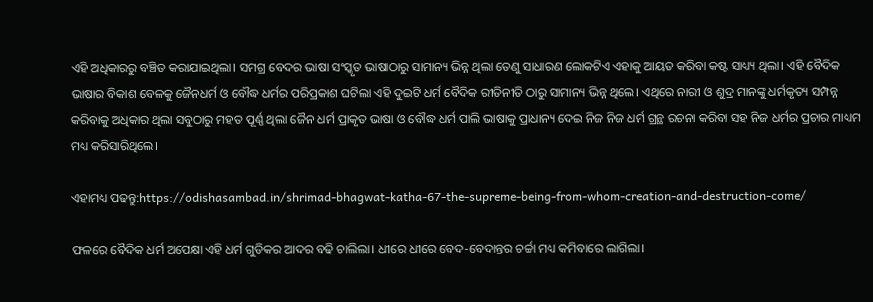ଏହି ଅଧିକାରରୁ ବଞ୍ଚିତ କରାଯାଇଥିଲା। ସମଗ୍ର ବେଦର ଭାଷା ସଂସ୍କୃତ ଭାଷାଠାରୁ ସାମାନ୍ୟ ଭିନ୍ନ ଥିଲା ତେଣୁ ସାଧାରଣ ଲୋକଟିଏ ଏହାକୁ ଆୟତ କରିବା କଷ୍ଟ ସାଧ୍ୟ୍ୟ ଥିଲା। ଏହି ବୈଦିକ ଭାଷାର ବିକାଶ ବେଳକୁ ଜୈନଧର୍ମ ଓ ବୌଦ୍ଧ ଧର୍ମର ପରିପ୍ରକାଶ ଘଟିଲା ଏହି ଦୁଇଟି ଧର୍ମ ବୈଦିକ ରୀତିନୀତି ଠାରୁ ସାମାନ୍ୟ ଭିନ୍ନ ଥିଲେ। ଏଥିରେ ନାରୀ ଓ ଶୁଦ୍ର ମାନଙ୍କୁ ଧର୍ମକୃତ୍ୟ ସମ୍ପନ୍ନ କରିବାକୁ ଅଧିକାର ଥିଲା ସବୁଠାରୁ ମହତ ପୂର୍ଣ୍ଣ ଥିଲା ଜୈନ ଧର୍ମ ପ୍ରାକୃତ ଭାଷା ଓ ବୌଦ୍ଧ ଧର୍ମ ପାଲି ଭାଷାକୁ ପ୍ରାଧାନ୍ୟ ଦେଇ ନିଜ ନିଜ ଧର୍ମ ଗ୍ରନ୍ଥ ରଚନା କରିବା ସହ ନିଜ ଧର୍ମର ପ୍ରଚାର ମାଧ୍ୟମ ମଧ୍ୟ କରିସାରିଥିଲେ।

ଏହାମଧ୍ୟ ପଢନ୍ତୁ:https://odishasambad.in/shrimad-bhagwat-katha-67-the-supreme-being-from-whom-creation-and-destruction-come/

ଫଳରେ ବୈଦିକ ଧର୍ମ ଅପେକ୍ଷା ଏହି ଧର୍ମ ଗୁଡିକର ଆଦର ବଢି ଚାଲିଲା। ଧୀରେ ଧୀରେ ବେଦ-ବେଦାନ୍ତର ଚର୍ଚ୍ଚା ମଧ୍ୟ କମିବାରେ ଲାଗିଲା।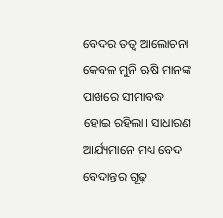ବେଦର ତତ୍ୱ ଆଲୋଚନା କେବଳ ମୁନି ଋଷି ମାନଙ୍କ ପାଖରେ ସୀମାବଦ୍ଧ ହୋଇ ରହିଲା। ସାଧାରଣ ଆର୍ଯ୍ୟମାନେ ମଧ୍ୟ ବେଦ ବେଦାନ୍ତର ଗୂଢ଼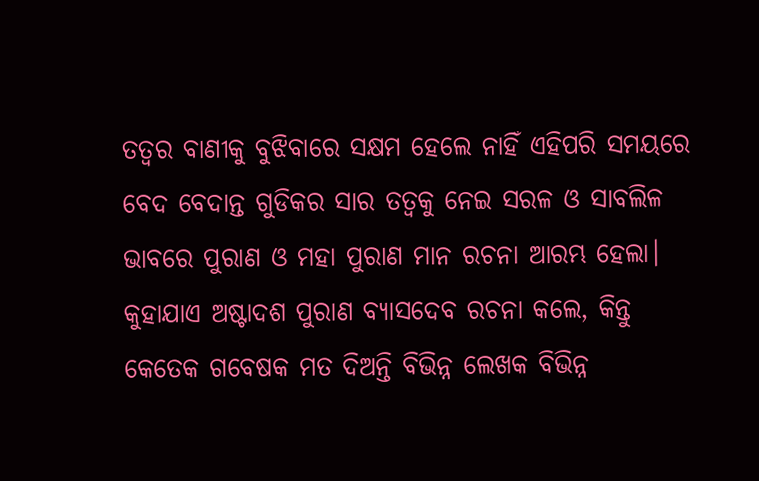ତତ୍ୱର ବାଣୀକୁ ବୁଝିବାରେ ସକ୍ଷମ ହେଲେ ନାହିଁ ଏହିପରି ସମୟରେ ବେଦ ବେଦାନ୍ତ ଗୁଡିକର ସାର ତତ୍ୱକୁ ନେଇ ସରଳ ଓ ସାବଲିଳ ଭାବରେ ପୁରାଣ ଓ ମହା ପୁରାଣ ମାନ ରଚନା ଆରମ୍ଭ ହେଲା। କୁହାଯାଏ ଅଷ୍ଟାଦଶ ପୁରାଣ ବ୍ୟାସଦେବ ରଚନା କଲେ, କିନ୍ତୁ କେତେକ ଗବେଷକ ମତ ଦିଅନ୍ତି ବିଭିନ୍ନ ଲେଖକ ବିଭିନ୍ନ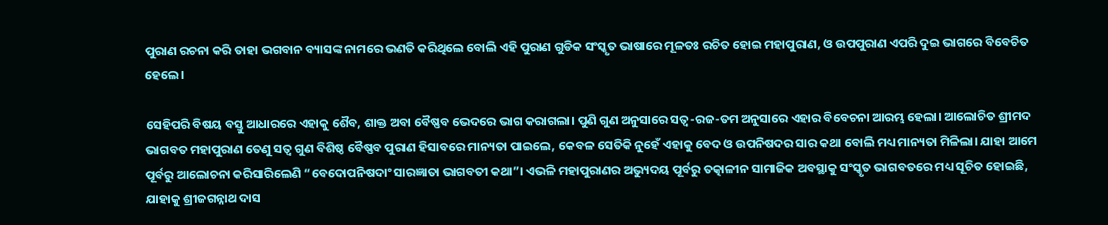ପୁରାଣ ରଚନା କରି ତାହା ଭଗବାନ ବ୍ୟାସଙ୍କ ନାମରେ ଭଣତି କରିଥିଲେ ବୋଲି ଏହି ପୁରାଣ ଗୁଡିକ ସଂସ୍କୃତ ଭାଷାରେ ମୂଳତଃ ରଚିତ ହୋଇ ମହାପୁରାଣ, ଓ ଉପପୁରାଣ ଏପରି ଦୁଇ ଭାଗରେ ବିବେଚିତ ହେଲେ।

ସେହିପରି ବିଷୟ ବସ୍ତୁ ଆଧାରରେ ଏହାକୁ ଶୈବ, ଶାକ୍ତ ଅବା ବୈଷ୍ଣବ ଭେଦରେ ଭାଗ କରାଗଲା। ପୁଣି ଗୁଣ ଅନୁସାରେ ସତ୍ୱ-ରଜ-ତମ ଅନୁସାରେ ଏହାର ବିବେଚନା ଆରମ୍ଭ ହେଲା। ଆଲୋଚିତ ଶ୍ରୀମଦ ଭାଗବତ ମହାପୁରାଣ ତେଣୁ ସତ୍ୱ ଗୁଣ ବିଶିଷ୍ଠ ବୈଷ୍ଣବ ପୁରାଣ ହିସାବରେ ମାନ୍ୟତା ପାଇଲେ, କେବଳ ସେତିକି ନୁହେଁ ଏହାକୁ ବେଦ ଓ ଉପନିଷଦର ସାର କଥା ବୋଲି ମଧ୍ୟ ମାନ୍ୟତା ମିଳିଲା। ଯାହା ଆମେ ପୂର୍ବରୁ ଆଲୋଚନା କରିସାରିଲେଣି “ବେଦୋପନିଷଦାଂ ସାରଜ୍ଞାତା ଭାଗବତୀ କଥା”। ଏଭଳି ମହାପୁରାଣର ଅଭ୍ୟୁଦୟ ପୂର୍ବରୁ ତତ୍କାଳୀନ ସାମାଜିକ ଅବସ୍ଥାକୁ ସଂସ୍କୃତ ଭାଗବତରେ ମଧ୍ୟ ସୂଚିତ ହୋଇଛି, ଯାହାକୁ ଶ୍ରୀଜଗନ୍ନାଥ ଦାସ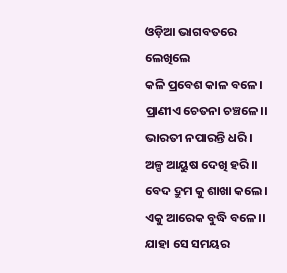ଓଡ଼ିଆ ଭାଗବତରେ ଲେଖିଲେ
କଳି ପ୍ରବେଶ କାଳ ବଳେ।
ପ୍ରାଣୀଏ ଚେତନା ଚଞ୍ଚଳେ।।
ଭାରତୀ ନପାରନ୍ତି ଧରି।
ଅଳ୍ପ ଆୟୁଷ ଦେଖି ହରି।।
ବେଦ ଦ୍ରୁମ କୁ ଶାଖା କଲେ।
ଏକୁ ଆରେକ ବୁଦ୍ଧି ବଳେ।।
ଯାହା ସେ ସମୟର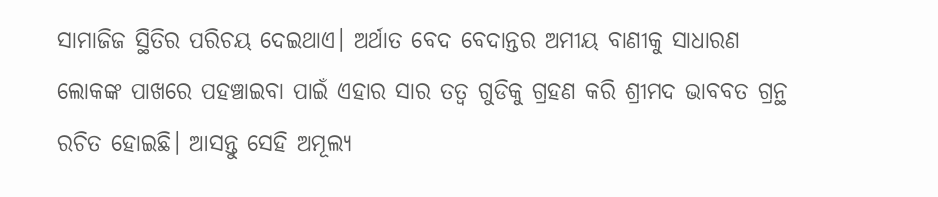ସାମାଜିଜ ସ୍ଥିତିର ପରିଚୟ ଦେଇଥାଏ। ଅର୍ଥାତ ବେଦ ବେଦାନ୍ତର ଅମୀୟ ବାଣୀକୁ ସାଧାରଣ ଲୋକଙ୍କ ପାଖରେ ପହଞ୍ଚାଇବା ପାଇଁ ଏହାର ସାର ତତ୍ୱ ଗୁଡିକୁ ଗ୍ରହଣ କରି ଶ୍ରୀମଦ ଭାବବତ ଗ୍ରନ୍ଥ ରଚିତ ହୋଇଛି। ଆସନ୍ତୁ ସେହି ଅମୂଲ୍ୟ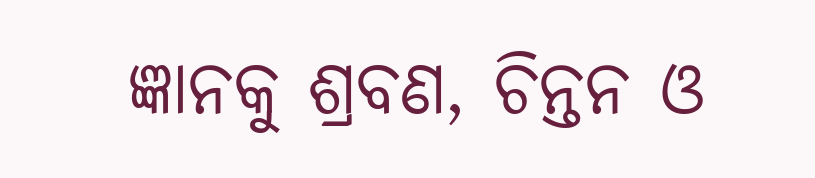ଜ୍ଞାନକୁ ଶ୍ରବଣ, ଚିନ୍ତନ ଓ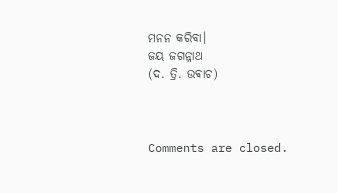ମନନ କରିବା।
ଜୟ ଜଗନ୍ନାଥ
(ଦ. ତ୍ରି. ଉଵାଚ)



Comments are closed.